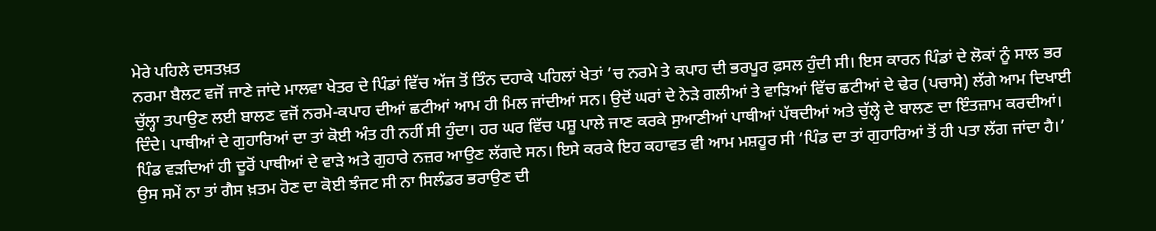ਮੇਰੇ ਪਹਿਲੇ ਦਸਤਖ਼ਤ
ਨਰਮਾ ਬੈਲਟ ਵਜੋਂ ਜਾਣੇ ਜਾਂਦੇ ਮਾਲਵਾ ਖੇਤਰ ਦੇ ਪਿੰਡਾਂ ਵਿੱਚ ਅੱਜ ਤੋਂ ਤਿੰਨ ਦਹਾਕੇ ਪਹਿਲਾਂ ਖੇਤਾਂ ’ਚ ਨਰਮੇ ਤੇ ਕਪਾਹ ਦੀ ਭਰਪੂਰ ਫ਼ਸਲ ਹੁੰਦੀ ਸੀ। ਇਸ ਕਾਰਨ ਪਿੰਡਾਂ ਦੇ ਲੋਕਾਂ ਨੂੰ ਸਾਲ ਭਰ ਚੁੱਲ੍ਹਾ ਤਪਾਉਣ ਲਈ ਬਾਲਣ ਵਜੋਂ ਨਰਮੇ-ਕਪਾਹ ਦੀਆਂ ਛਟੀਆਂ ਆਮ ਹੀ ਮਿਲ ਜਾਂਦੀਆਂ ਸਨ। ਉਦੋਂ ਘਰਾਂ ਦੇ ਨੇੜੇ ਗਲੀਆਂ ਤੇ ਵਾੜਿਆਂ ਵਿੱਚ ਛਟੀਆਂ ਦੇ ਢੇਰ (ਪਚਾਸੇ) ਲੱਗੇ ਆਮ ਦਿਖਾਈ ਦਿੰਦੇ। ਪਾਥੀਆਂ ਦੇ ਗੁਹਾਰਿਆਂ ਦਾ ਤਾਂ ਕੋਈ ਅੰਤ ਹੀ ਨਹੀਂ ਸੀ ਹੁੰਦਾ। ਹਰ ਘਰ ਵਿੱਚ ਪਸ਼ੂ ਪਾਲੇ ਜਾਣ ਕਰਕੇ ਸੁਆਣੀਆਂ ਪਾਥੀਆਂ ਪੱਥਦੀਆਂ ਅਤੇ ਚੁੱਲ੍ਹੇ ਦੇ ਬਾਲਣ ਦਾ ਇੰਤਜ਼ਾਮ ਕਰਦੀਆਂ। ਪਿੰਡ ਵੜਦਿਆਂ ਹੀ ਦੂਰੋਂ ਪਾਥੀਆਂ ਦੇ ਵਾੜੇ ਅਤੇ ਗੁਹਾਰੇ ਨਜ਼ਰ ਆਉਣ ਲੱਗਦੇ ਸਨ। ਇਸੇ ਕਰਕੇ ਇਹ ਕਹਾਵਤ ਵੀ ਆਮ ਮਸ਼ਹੂਰ ਸੀ ‘ਪਿੰਡ ਦਾ ਤਾਂ ਗੁਹਾਰਿਆਂ ਤੋਂ ਹੀ ਪਤਾ ਲੱਗ ਜਾਂਦਾ ਹੈ।’ ਉਸ ਸਮੇਂ ਨਾ ਤਾਂ ਗੈਸ ਖ਼ਤਮ ਹੋਣ ਦਾ ਕੋਈ ਝੰਜਟ ਸੀ ਨਾ ਸਿਲੰਡਰ ਭਰਾਉਣ ਦੀ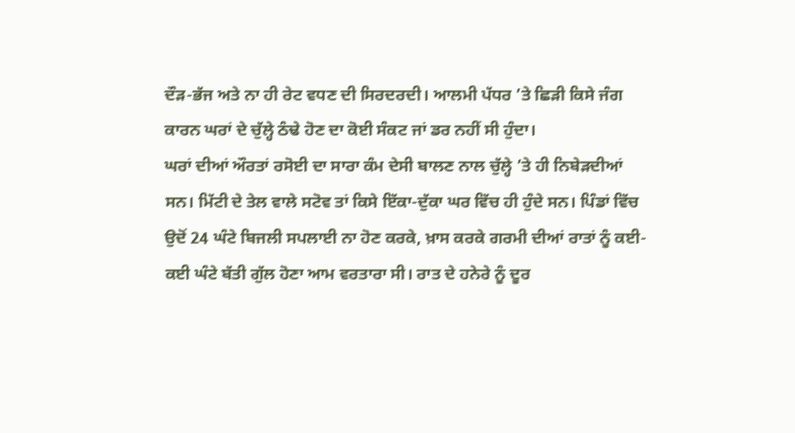ਦੌੜ-ਭੱਜ ਅਤੇ ਨਾ ਹੀ ਰੇਟ ਵਧਣ ਦੀ ਸਿਰਦਰਦੀ। ਆਲਮੀ ਪੱਧਰ ’ਤੇ ਛਿੜੀ ਕਿਸੇ ਜੰਗ ਕਾਰਨ ਘਰਾਂ ਦੇ ਚੁੱਲ੍ਹੇ ਠੰਢੇ ਹੋਣ ਦਾ ਕੋਈ ਸੰਕਟ ਜਾਂ ਡਰ ਨਹੀਂ ਸੀ ਹੁੰਦਾ।
ਘਰਾਂ ਦੀਆਂ ਔਰਤਾਂ ਰਸੋਈ ਦਾ ਸਾਰਾ ਕੰਮ ਦੇਸੀ ਬਾਲਣ ਨਾਲ ਚੁੱਲ੍ਹੇ ’ਤੇ ਹੀ ਨਿਬੇੜਦੀਆਂ ਸਨ। ਮਿੱਟੀ ਦੇ ਤੇਲ ਵਾਲੇ ਸਟੋਵ ਤਾਂ ਕਿਸੇ ਇੱਕਾ-ਦੁੱਕਾ ਘਰ ਵਿੱਚ ਹੀ ਹੁੰਦੇ ਸਨ। ਪਿੰਡਾਂ ਵਿੱਚ ਉਦੋਂ 24 ਘੰਟੇ ਬਿਜਲੀ ਸਪਲਾਈ ਨਾ ਹੋਣ ਕਰਕੇ, ਖ਼ਾਸ ਕਰਕੇ ਗਰਮੀ ਦੀਆਂ ਰਾਤਾਂ ਨੂੰ ਕਈ-ਕਈ ਘੰਟੇ ਬੱਤੀ ਗੁੱਲ ਹੋਣਾ ਆਮ ਵਰਤਾਰਾ ਸੀ। ਰਾਤ ਦੇ ਹਨੇਰੇ ਨੂੰ ਦੂਰ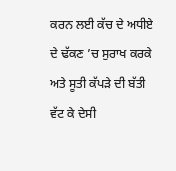ਕਰਨ ਲਈ ਕੱਚ ਦੇ ਅਧੀਏ ਦੇ ਢੱਕਣ ’ਚ ਸੁਰਾਖ ਕਰਕੇ ਅਤੇ ਸੂਤੀ ਕੱਪੜੇ ਦੀ ਬੱਤੀ ਵੱਟ ਕੇ ਦੇਸੀ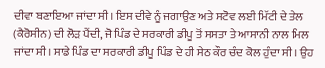ਦੀਵਾ ਬਣਾਇਆ ਜਾਂਦਾ ਸੀ। ਇਸ ਦੀਵੇ ਨੂੰ ਜਗਾਉਣ ਅਤੇ ਸਟੋਵ ਲਈ ਮਿੱਟੀ ਦੇ ਤੇਲ (ਕੈਰੋਸੀਨ) ਦੀ ਲੋੜ ਪੈਂਦੀ, ਜੋ ਪਿੰਡ ਦੇ ਸਰਕਾਰੀ ਡੀਪੂ ਤੋਂ ਸਸਤਾ ਤੇ ਆਸਾਨੀ ਨਾਲ ਮਿਲ ਜਾਂਦਾ ਸੀ। ਸਾਡੇ ਪਿੰਡ ਦਾ ਸਰਕਾਰੀ ਡੀਪੂ ਪਿੰਡ ਦੇ ਹੀ ਸੇਠ ਕੌਰ ਚੰਦ ਕੋਲ ਹੁੰਦਾ ਸੀ। ਉਹ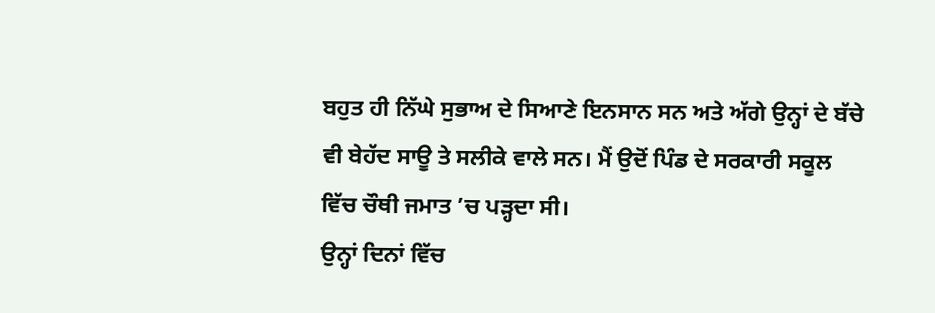ਬਹੁਤ ਹੀ ਨਿੱਘੇ ਸੁਭਾਅ ਦੇ ਸਿਆਣੇ ਇਨਸਾਨ ਸਨ ਅਤੇ ਅੱਗੇ ਉਨ੍ਹਾਂ ਦੇ ਬੱਚੇ ਵੀ ਬੇਹੱਦ ਸਾਊ ਤੇ ਸਲੀਕੇ ਵਾਲੇ ਸਨ। ਮੈਂ ਉਦੋਂ ਪਿੰਡ ਦੇ ਸਰਕਾਰੀ ਸਕੂਲ ਵਿੱਚ ਚੌਥੀ ਜਮਾਤ ’ਚ ਪੜ੍ਹਦਾ ਸੀ।
ਉਨ੍ਹਾਂ ਦਿਨਾਂ ਵਿੱਚ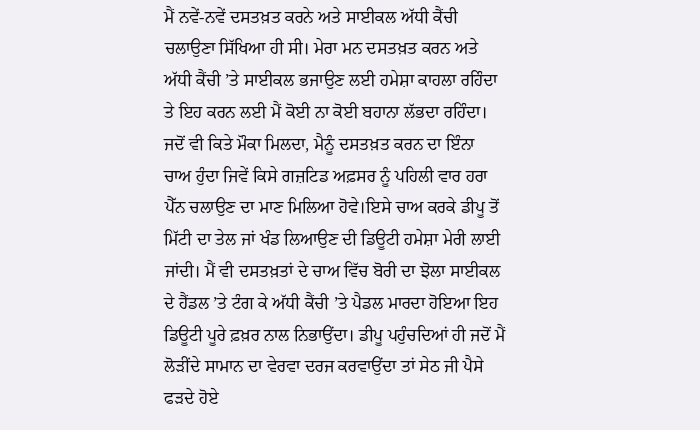ਮੈਂ ਨਵੇਂ-ਨਵੇਂ ਦਸਤਖ਼ਤ ਕਰਨੇ ਅਤੇ ਸਾਈਕਲ ਅੱਧੀ ਕੈਂਚੀ ਚਲਾਉਣਾ ਸਿੱਖਿਆ ਹੀ ਸੀ। ਮੇਰਾ ਮਨ ਦਸਤਖ਼ਤ ਕਰਨ ਅਤੇ ਅੱਧੀ ਕੈਂਚੀ ’ਤੇ ਸਾਈਕਲ ਭਜਾਉਣ ਲਈ ਹਮੇਸ਼ਾ ਕਾਹਲਾ ਰਹਿੰਦਾ ਤੇ ਇਹ ਕਰਨ ਲਈ ਮੈਂ ਕੋਈ ਨਾ ਕੋਈ ਬਹਾਨਾ ਲੱਭਦਾ ਰਹਿੰਦਾ। ਜਦੋਂ ਵੀ ਕਿਤੇ ਮੌਕਾ ਮਿਲਦਾ, ਮੈਨੂੰ ਦਸਤਖ਼ਤ ਕਰਨ ਦਾ ਇੰਨਾ ਚਾਅ ਹੁੰਦਾ ਜਿਵੇਂ ਕਿਸੇ ਗਜ਼ਟਿਡ ਅਫ਼ਸਰ ਨੂੰ ਪਹਿਲੀ ਵਾਰ ਹਰਾ ਪੈੱਨ ਚਲਾਉਣ ਦਾ ਮਾਣ ਮਿਲਿਆ ਹੋਵੇ।ਇਸੇ ਚਾਅ ਕਰਕੇ ਡੀਪੂ ਤੋਂ ਮਿੱਟੀ ਦਾ ਤੇਲ ਜਾਂ ਖੰਡ ਲਿਆਉਣ ਦੀ ਡਿਊਟੀ ਹਮੇਸ਼ਾ ਮੇਰੀ ਲਾਈ ਜਾਂਦੀ। ਮੈਂ ਵੀ ਦਸਤਖ਼ਤਾਂ ਦੇ ਚਾਅ ਵਿੱਚ ਬੋਰੀ ਦਾ ਝੋਲਾ ਸਾਈਕਲ ਦੇ ਹੈਂਡਲ ’ਤੇ ਟੰਗ ਕੇ ਅੱਧੀ ਕੈਂਚੀ ’ਤੇ ਪੈਡਲ ਮਾਰਦਾ ਹੋਇਆ ਇਹ ਡਿਊਟੀ ਪੂਰੇ ਫ਼ਖ਼ਰ ਨਾਲ ਨਿਭਾਉਂਦਾ। ਡੀਪੂ ਪਹੁੰਚਦਿਆਂ ਹੀ ਜਦੋਂ ਮੈਂ ਲੋੜੀਂਦੇ ਸਾਮਾਨ ਦਾ ਵੇਰਵਾ ਦਰਜ ਕਰਵਾਉਂਦਾ ਤਾਂ ਸੇਠ ਜੀ ਪੈਸੇ ਫੜਦੇ ਹੋਏ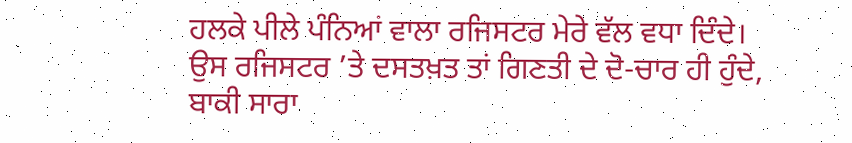ਹਲਕੇ ਪੀਲੇ ਪੰਨਿਆਂ ਵਾਲਾ ਰਜਿਸਟਰ ਮੇਰੇ ਵੱਲ ਵਧਾ ਦਿੰਦੇ। ਉਸ ਰਜਿਸਟਰ ’ਤੇ ਦਸਤਖ਼ਤ ਤਾਂ ਗਿਣਤੀ ਦੇ ਦੋ-ਚਾਰ ਹੀ ਹੁੰਦੇ, ਬਾਕੀ ਸਾਰਾ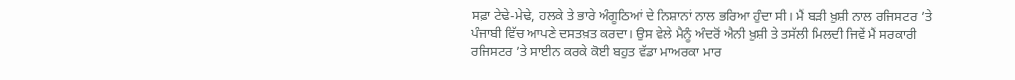ਸਫ਼ਾ ਟੇਢੇ-ਮੇਢੇ, ਹਲਕੇ ਤੇ ਭਾਰੇ ਅੰਗੂਠਿਆਂ ਦੇ ਨਿਸ਼ਾਨਾਂ ਨਾਲ ਭਰਿਆ ਹੁੰਦਾ ਸੀ। ਮੈਂ ਬੜੀ ਖ਼ੁਸ਼ੀ ਨਾਲ ਰਜਿਸਟਰ ’ਤੇ ਪੰਜਾਬੀ ਵਿੱਚ ਆਪਣੇ ਦਸਤਖ਼ਤ ਕਰਦਾ। ਉਸ ਵੇਲੇ ਮੈਨੂੰ ਅੰਦਰੋਂ ਐਨੀ ਖ਼ੁਸ਼ੀ ਤੇ ਤਸੱਲੀ ਮਿਲਦੀ ਜਿਵੇਂ ਮੈਂ ਸਰਕਾਰੀ ਰਜਿਸਟਰ ’ਤੇ ਸਾਈਨ ਕਰਕੇ ਕੋਈ ਬਹੁਤ ਵੱਡਾ ਮਾਅਰਕਾ ਮਾਰ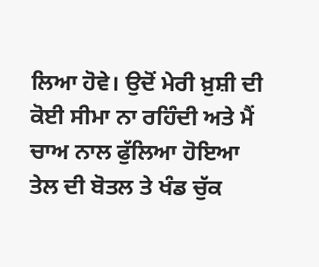ਲਿਆ ਹੋਵੇ। ਉਦੋਂ ਮੇਰੀ ਖ਼ੁਸ਼ੀ ਦੀ ਕੋਈ ਸੀਮਾ ਨਾ ਰਹਿੰਦੀ ਅਤੇ ਮੈਂ ਚਾਅ ਨਾਲ ਫੁੱਲਿਆ ਹੋਇਆ ਤੇਲ ਦੀ ਬੋਤਲ ਤੇ ਖੰਡ ਚੁੱਕ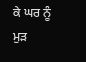ਕੇ ਘਰ ਨੂੰ ਮੁੜ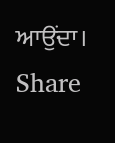ਆਉਂਦਾ।
Share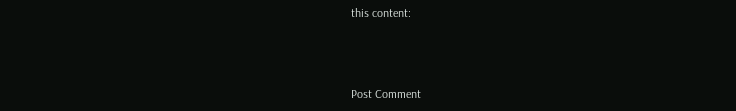this content:



Post Comment